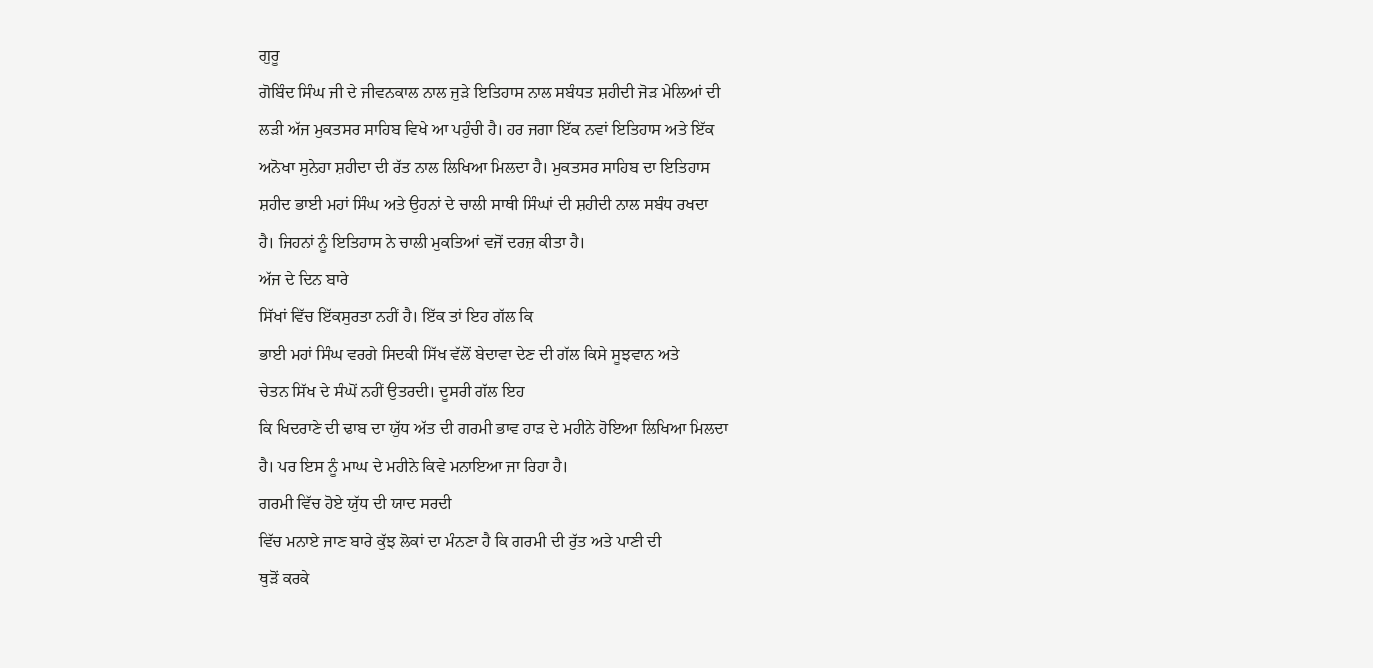ਗੁਰੂ
ਗੋਬਿੰਦ ਸਿੰਘ ਜੀ ਦੇ ਜੀਵਨਕਾਲ ਨਾਲ ਜੁੜੇ ਇਤਿਹਾਸ ਨਾਲ ਸਬੰਧਤ ਸ਼ਹੀਦੀ ਜੋੜ ਮੇਲਿਆਂ ਦੀ
ਲੜੀ ਅੱਜ ਮੁਕਤਸਰ ਸਾਹਿਬ ਵਿਖੇ ਆ ਪਹੁੰਚੀ ਹੈ। ਹਰ ਜਗਾ ਇੱਕ ਨਵਾਂ ਇਤਿਹਾਸ ਅਤੇ ਇੱਕ
ਅਨੋਖਾ ਸੁਨੇਹਾ ਸ਼ਹੀਦਾ ਦੀ ਰੱਤ ਨਾਲ ਲਿਖਿਆ ਮਿਲਦਾ ਹੈ। ਮੁਕਤਸਰ ਸਾਹਿਬ ਦਾ ਇਤਿਹਾਸ
ਸ਼ਹੀਦ ਭਾਈ ਮਹਾਂ ਸਿੰਘ ਅਤੇ ਉਹਨਾਂ ਦੇ ਚਾਲੀ ਸਾਥੀ ਸਿੰਘਾਂ ਦੀ ਸ਼ਹੀਦੀ ਨਾਲ ਸਬੰਧ ਰਖਦਾ
ਹੈ। ਜਿਹਨਾਂ ਨੂੰ ਇਤਿਹਾਸ ਨੇ ਚਾਲੀ ਮੁਕਤਿਆਂ ਵਜੋਂ ਦਰਜ਼ ਕੀਤਾ ਹੈ।
ਅੱਜ ਦੇ ਦਿਨ ਬਾਰੇ
ਸਿੱਖਾਂ ਵਿੱਚ ਇੱਕਸੁਰਤਾ ਨਹੀਂ ਹੈ। ਇੱਕ ਤਾਂ ਇਹ ਗੱਲ ਕਿ
ਭਾਈ ਮਹਾਂ ਸਿੰਘ ਵਰਗੇ ਸਿਦਕੀ ਸਿੱਖ ਵੱਲੋਂ ਬੇਦਾਵਾ ਦੇਣ ਦੀ ਗੱਲ ਕਿਸੇ ਸੂਝਵਾਨ ਅਤੇ
ਚੇਤਨ ਸਿੱਖ ਦੇ ਸੰਘੋਂ ਨਹੀਂ ਉਤਰਦੀ। ਦੂਸਰੀ ਗੱਲ ਇਹ
ਕਿ ਖਿਦਰਾਣੇ ਦੀ ਢਾਬ ਦਾ ਯੁੱਧ ਅੱਤ ਦੀ ਗਰਮੀ ਭਾਵ ਹਾੜ ਦੇ ਮਹੀਨੇ ਹੋਇਆ ਲਿਖਿਆ ਮਿਲਦਾ
ਹੈ। ਪਰ ਇਸ ਨੂੰ ਮਾਘ ਦੇ ਮਹੀਨੇ ਕਿਵੇ ਮਨਾਇਆ ਜਾ ਰਿਹਾ ਹੈ।
ਗਰਮੀ ਵਿੱਚ ਹੋਏ ਯੁੱਧ ਦੀ ਯਾਦ ਸਰਦੀ
ਵਿੱਚ ਮਨਾਏ ਜਾਣ ਬਾਰੇ ਕੁੱਝ ਲੋਕਾਂ ਦਾ ਮੰਨਣਾ ਹੈ ਕਿ ਗਰਮੀ ਦੀ ਰੁੱਤ ਅਤੇ ਪਾਣੀ ਦੀ
ਥੁੜੋਂ ਕਰਕੇ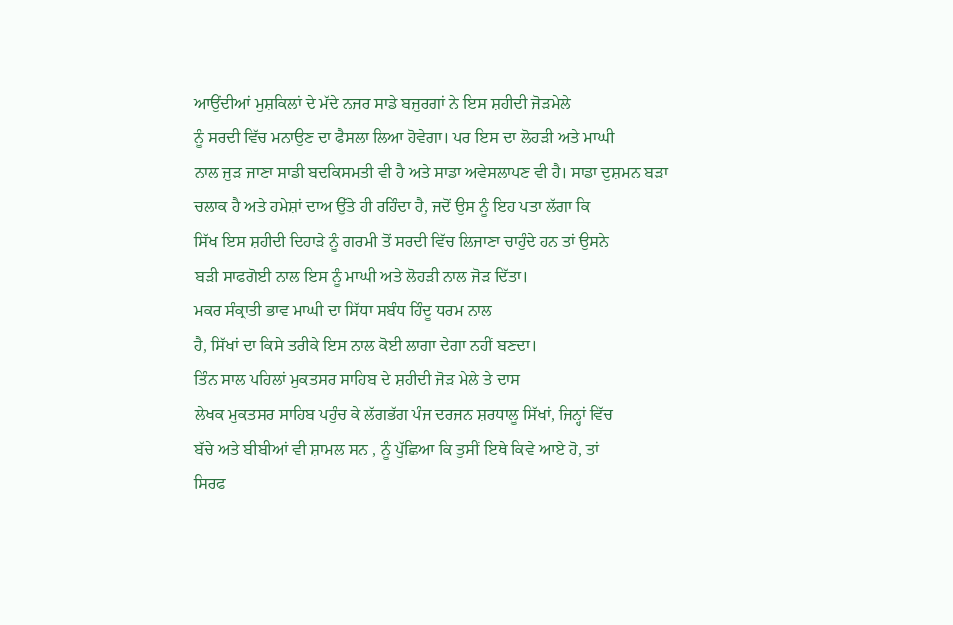ਆਉਂਦੀਆਂ ਮੁਸ਼ਕਿਲਾਂ ਦੇ ਮੱਦੇ ਨਜਰ ਸਾਡੇ ਬਜੁਰਗਾਂ ਨੇ ਇਸ ਸ਼ਹੀਦੀ ਜੋੜਮੇਲੇ
ਨੂੰ ਸਰਦੀ ਵਿੱਚ ਮਨਾਉਣ ਦਾ ਫੈਸਲਾ ਲਿਆ ਹੋਵੇਗਾ। ਪਰ ਇਸ ਦਾ ਲੋਹੜੀ ਅਤੇ ਮਾਘੀ
ਨਾਲ ਜੁੜ ਜਾਣਾ ਸਾਡੀ ਬਦਕਿਸਮਤੀ ਵੀ ਹੈ ਅਤੇ ਸਾਡਾ ਅਵੇਸਲਾਪਣ ਵੀ ਹੈ। ਸਾਡਾ ਦੁਸ਼ਮਨ ਬੜਾ
ਚਲਾਕ ਹੈ ਅਤੇ ਹਮੇਸ਼ਾਂ ਦਾਅ ਉੱਤੇ ਹੀ ਰਹਿੰਦਾ ਹੈ, ਜਦੋਂ ਉਸ ਨੂੰ ਇਹ ਪਤਾ ਲੱਗਾ ਕਿ
ਸਿੱਖ ਇਸ ਸ਼ਹੀਦੀ ਦਿਹਾੜੇ ਨੂੰ ਗਰਮੀ ਤੋਂ ਸਰਦੀ ਵਿੱਚ ਲਿਜਾਣਾ ਚਾਹੁੰਦੇ ਹਨ ਤਾਂ ਉਸਨੇ
ਬੜੀ ਸਾਫਗੋਈ ਨਾਲ ਇਸ ਨੂੰ ਮਾਘੀ ਅਤੇ ਲੋਹੜੀ ਨਾਲ ਜੋੜ ਦਿੱਤਾ।
ਮਕਰ ਸੰਕ੍ਰਾਤੀ ਭਾਵ ਮਾਘੀ ਦਾ ਸਿੱਧਾ ਸਬੰਧ ਹਿੰਦੂ ਧਰਮ ਨਾਲ
ਹੈ, ਸਿੱਖਾਂ ਦਾ ਕਿਸੇ ਤਰੀਕੇ ਇਸ ਨਾਲ ਕੋਈ ਲਾਗਾ ਦੇਗਾ ਨਹੀਂ ਬਣਦਾ।
ਤਿੰਨ ਸਾਲ ਪਹਿਲਾਂ ਮੁਕਤਸਰ ਸਾਹਿਬ ਦੇ ਸ਼ਹੀਦੀ ਜੋੜ ਮੇਲੇ ਤੇ ਦਾਸ
ਲੇਖਕ ਮੁਕਤਸਰ ਸਾਹਿਬ ਪਹੁੰਚ ਕੇ ਲੱਗਭੱਗ ਪੰਜ ਦਰਜਨ ਸ਼ਰਧਾਲੂ ਸਿੱਖਾਂ, ਜਿਨ੍ਹਾਂ ਵਿੱਚ
ਬੱਚੇ ਅਤੇ ਬੀਬੀਆਂ ਵੀ ਸ਼ਾਮਲ ਸਨ , ਨੂੰ ਪੁੱਛਿਆ ਕਿ ਤੁਸੀਂ ਇਥੇ ਕਿਵੇ ਆਏ ਹੋ, ਤਾਂ
ਸਿਰਫ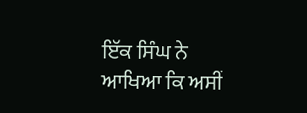ਇੱਕ ਸਿੰਘ ਨੇ ਆਖਿਆ ਕਿ ਅਸੀਂ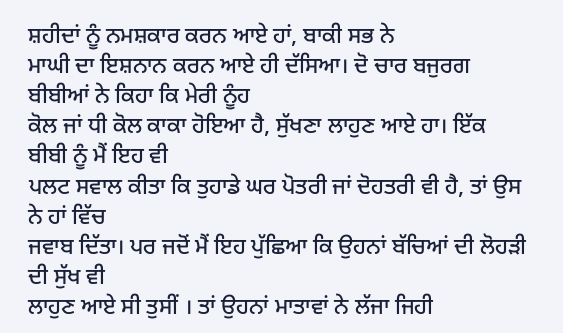ਸ਼ਹੀਦਾਂ ਨੂੰ ਨਮਸ਼ਕਾਰ ਕਰਨ ਆਏ ਹਾਂ, ਬਾਕੀ ਸਭ ਨੇ
ਮਾਘੀ ਦਾ ਇਸ਼ਨਾਨ ਕਰਨ ਆਏ ਹੀ ਦੱਸਿਆ। ਦੋ ਚਾਰ ਬਜੁਰਗ ਬੀਬੀਆਂ ਨੇ ਕਿਹਾ ਕਿ ਮੇਰੀ ਨੂੰਹ
ਕੋਲ ਜਾਂ ਧੀ ਕੋਲ ਕਾਕਾ ਹੋਇਆ ਹੈ, ਸੁੱਖਣਾ ਲਾਹੁਣ ਆਏ ਹਾ। ਇੱਕ ਬੀਬੀ ਨੂੰ ਮੈਂ ਇਹ ਵੀ
ਪਲਟ ਸਵਾਲ ਕੀਤਾ ਕਿ ਤੁਹਾਡੇ ਘਰ ਪੋਤਰੀ ਜਾਂ ਦੋਹਤਰੀ ਵੀ ਹੈ, ਤਾਂ ਉਸ ਨੇ ਹਾਂ ਵਿੱਚ
ਜਵਾਬ ਦਿੱਤਾ। ਪਰ ਜਦੋਂ ਮੈਂ ਇਹ ਪੁੱਛਿਆ ਕਿ ਉਹਨਾਂ ਬੱਚਿਆਂ ਦੀ ਲੋਹੜੀ ਦੀ ਸੁੱਖ ਵੀ
ਲਾਹੁਣ ਆਏ ਸੀ ਤੁਸੀਂ । ਤਾਂ ਉਹਨਾਂ ਮਾਤਾਵਾਂ ਨੇ ਲੱਜਾ ਜਿਹੀ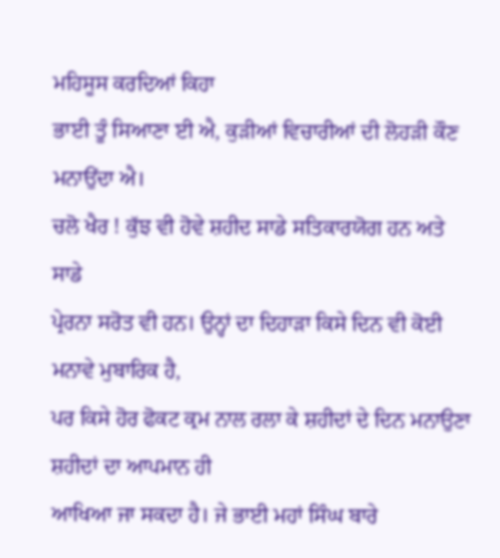ਮਹਿਸੂਸ ਕਰਦਿਆਂ ਕਿਹਾ
ਭਾਈ ਤੂੰ ਸਿਆਣਾ ਈ ਐ, ਕੁੜੀਆਂ ਵਿਚਾਰੀਆਂ ਦੀ ਲੋਹੜੀ ਕੌਣ ਮਨਾਉਂਦਾ ਐ।
ਚਲੋ ਖੈਰ ! ਕੁੱਝ ਵੀ ਹੋਵੇ ਸ਼ਹੀਦ ਸਾਡੇ ਸਤਿਕਾਰਯੋਗ ਹਨ ਅਤੇ ਸਾਡੇ
ਪ੍ਰੇਰਨਾ ਸਰੋਤ ਵੀ ਹਨ। ਉਨ੍ਹਾਂ ਦਾ ਦਿਹਾੜਾ ਕਿਸੇ ਦਿਨ ਵੀ ਕੋਈ ਮਨਾਵੇ ਮੁਬਾਰਿਕ ਹੈ,
ਪਰ ਕਿਸੇ ਹੋਰ ਫੋਕਟ ਕ੍ਰਮ ਨਾਲ ਰਲਾ ਕੇ ਸ਼ਹੀਦਾਂ ਦੇ ਦਿਨ ਮਨਾਉਣਾ ਸ਼ਹੀਦਾਂ ਦਾ ਆਪਮਾਨ ਹੀ
ਆਖਿਆ ਜਾ ਸਕਦਾ ਹੈ। ਜੇ ਭਾਈ ਮਹਾਂ ਸਿੰਘ ਬਾਰੇ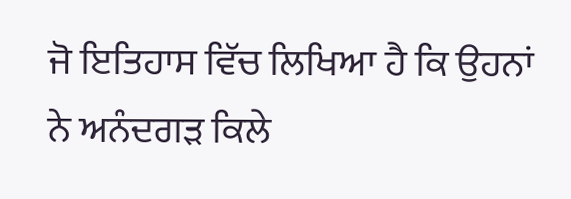ਜੋ ਇਤਿਹਾਸ ਵਿੱਚ ਲਿਖਿਆ ਹੈ ਕਿ ਉਹਨਾਂ
ਨੇ ਅਨੰਦਗੜ ਕਿਲੇ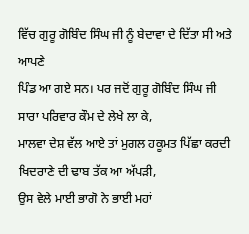ਵਿੱਚ ਗੁਰੂ ਗੋਬਿੰਦ ਸਿੰਘ ਜੀ ਨੂੰ ਬੇਦਾਵਾ ਦੇ ਦਿੱਤਾ ਸੀ ਅਤੇ ਆਪਣੇ
ਪਿੰਡ ਆ ਗਏ ਸਨ। ਪਰ ਜਦੋਂ ਗੁਰੂ ਗੋਬਿੰਦ ਸਿੰਘ ਜੀ ਸਾਰਾ ਪਰਿਵਾਰ ਕੌਮ ਦੇ ਲੇਖੇ ਲਾ ਕੇ,
ਮਾਲਵਾ ਦੇਸ਼ ਵੱਲ ਆਏ ਤਾਂ ਮੁਗਲ ਹਕੂਮਤ ਪਿੱਛਾ ਕਰਦੀ ਖਿਦਰਾਣੇ ਦੀ ਢਾਬ ਤੱਕ ਆ ਅੱਪੜੀ,
ਉਸ ਵੇਲੇ ਮਾਈ ਭਾਗੋ ਨੇ ਭਾਈ ਮਹਾਂ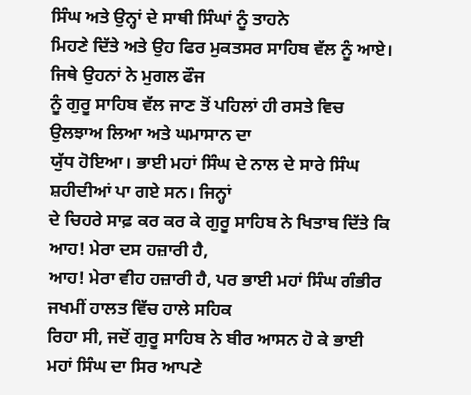ਸਿੰਘ ਅਤੇ ਉਨ੍ਹਾਂ ਦੇ ਸਾਥੀ ਸਿੰਘਾਂ ਨੂੰ ਤਾਹਨੇ
ਮਿਹਣੇ ਦਿੱਤੇ ਅਤੇ ਉਹ ਫਿਰ ਮੁਕਤਸਰ ਸਾਹਿਬ ਵੱਲ ਨੂੰ ਆਏ। ਜਿਥੇ ਉਹਨਾਂ ਨੇ ਮੁਗਲ ਫੌਜ
ਨੂੰ ਗੁਰੂ ਸਾਹਿਬ ਵੱਲ ਜਾਣ ਤੋਂ ਪਹਿਲਾਂ ਹੀ ਰਸਤੇ ਵਿਚ ਉਲਝਾਅ ਲਿਆ ਅਤੇ ਘਮਾਸਾਨ ਦਾ
ਯੁੱਧ ਹੋਇਆ। ਭਾਈ ਮਹਾਂ ਸਿੰਘ ਦੇ ਨਾਲ ਦੇ ਸਾਰੇ ਸਿੰਘ ਸ਼ਹੀਦੀਆਂ ਪਾ ਗਏ ਸਨ। ਜਿਨ੍ਹਾਂ
ਦੇ ਚਿਹਰੇ ਸਾਫ਼ ਕਰ ਕਰ ਕੇ ਗੁਰੂ ਸਾਹਿਬ ਨੇ ਖਿਤਾਬ ਦਿੱਤੇ ਕਿ ਆਹ! ਮੇਰਾ ਦਸ ਹਜ਼ਾਰੀ ਹੈ,
ਆਹ! ਮੇਰਾ ਵੀਹ ਹਜ਼ਾਰੀ ਹੈ, ਪਰ ਭਾਈ ਮਹਾਂ ਸਿੰਘ ਗੰਭੀਰ ਜਖਮੀਂ ਹਾਲਤ ਵਿੱਚ ਹਾਲੇ ਸਹਿਕ
ਰਿਹਾ ਸੀ, ਜਦੋਂ ਗੁਰੂ ਸਾਹਿਬ ਨੇ ਬੀਰ ਆਸਨ ਹੋ ਕੇ ਭਾਈ ਮਹਾਂ ਸਿੰਘ ਦਾ ਸਿਰ ਆਪਣੇ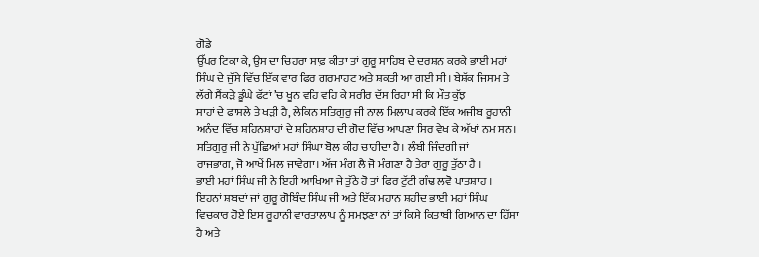ਗੋਡੇ
ਉੱਪਰ ਟਿਕਾ ਕੇ, ਉਸ ਦਾ ਚਿਹਰਾ ਸਾਫ਼ ਕੀਤਾ ਤਾਂ ਗੁਰੂ ਸਾਹਿਬ ਦੇ ਦਰਸ਼ਨ ਕਰਕੇ ਭਾਈ ਮਹਾਂ
ਸਿੰਘ ਦੇ ਜੁੱਸੇ ਵਿੱਚ ਇੱਕ ਵਾਰ ਫਿਰ ਗਰਮਾਹਟ ਅਤੇ ਸ਼ਕਤੀ ਆ ਗਈ ਸੀ। ਬੇਸ਼ੱਕ ਜਿਸਮ ਤੇ
ਲੱਗੇ ਸੈਂਕੜੇ ਡੂੰਘੇ ਫੱਟਾਂ ’ਚ ਖੂਨ ਵਹਿ ਵਹਿ ਕੇ ਸਰੀਰ ਦੱਸ ਰਿਹਾ ਸੀ ਕਿ ਮੌਤ ਕੁੱਝ
ਸਾਹਾਂ ਦੇ ਫਾਸਲੇ ਤੇ ਖੜੀ ਹੈ, ਲੇਕਿਨ ਸਤਿਗੁਰੁ ਜੀ ਨਾਲ ਮਿਲਾਪ ਕਰਕੇ ਇੱਕ ਅਜੀਬ ਰੂਹਾਨੀ
ਅਨੰਦ ਵਿੱਚ ਸ਼ਹਿਨਸ਼ਾਹਾਂ ਦੇ ਸ਼ਹਿਨਸ਼ਾਹ ਦੀ ਗੋਦ ਵਿੱਚ ਆਪਣਾ ਸਿਰ ਵੇਖ ਕੇ ਅੱਖਾਂ ਨਮ ਸਨ।
ਸਤਿਗੁਰੁ ਜੀ ਨੇ ਪੁੱਛਿਆਂ ਮਹਾਂ ਸਿੰਘਾ ਬੋਲ ਕੀਹ ਚਾਹੀਦਾ ਹੈ। ਲੰਬੀ ਜਿੰਦਗੀ ਜਾਂ
ਰਾਜਭਾਗ, ਜੋ ਆਖੇਂ ਮਿਲ ਜਾਵੇਗਾ। ਅੱਜ ਮੰਗ ਲੈ ਜੋ ਮੰਗਣਾ ਹੈ ਤੇਰਾ ਗੁਰੂ ਤੁੱਠਾ ਹੈ ।
ਭਾਈ ਮਹਾਂ ਸਿੰਘ ਜੀ ਨੇ ਇਹੀ ਆਖਿਆ ਜੇ ਤੁੱਠੇ ਹੋ ਤਾਂ ਫਿਰ ਟੁੱਟੀ ਗੰਢ ਲਵੋ ਪਾਤਸ਼ਾਹ ।
ਇਹਨਾਂ ਸ਼ਬਦਾਂ ਜਾਂ ਗੁਰੂ ਗੋਬਿੰਦ ਸਿੰਘ ਜੀ ਅਤੇ ਇੱਕ ਮਹਾਨ ਸ਼ਹੀਦ ਭਾਈ ਮਹਾਂ ਸਿੰਘ
ਵਿਚਕਾਰ ਹੋਏ ਇਸ ਰੂਹਾਨੀ ਵਾਰਤਾਲਾਪ ਨੂੰ ਸਮਝਣਾ ਨਾਂ ਤਾਂ ਕਿਸੇ ਕਿਤਾਬੀ ਗਿਆਨ ਦਾ ਹਿੱਸਾ
ਹੈ ਅਤੇ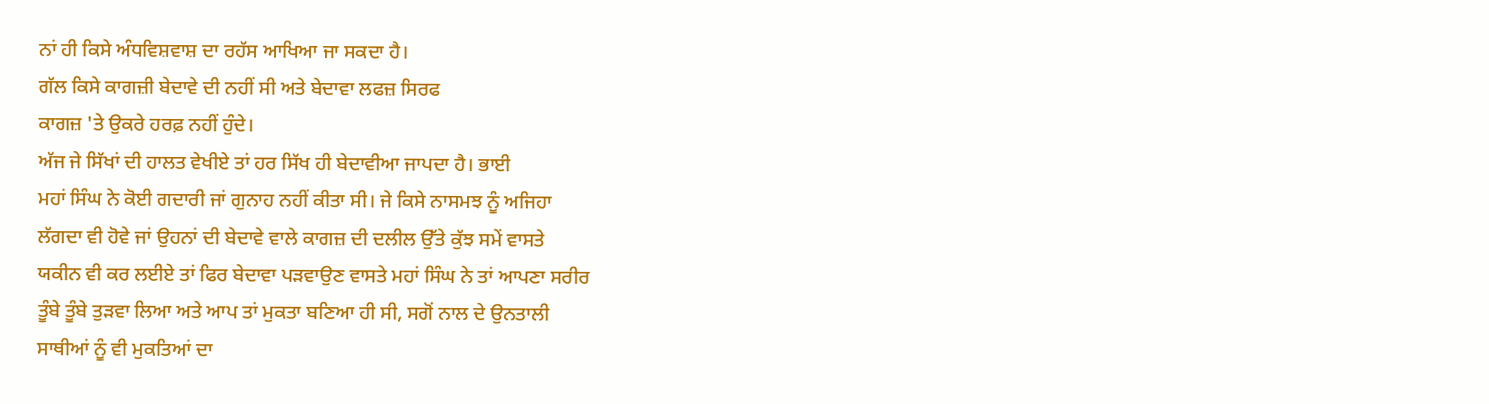ਨਾਂ ਹੀ ਕਿਸੇ ਅੰਧਵਿਸ਼ਵਾਸ਼ ਦਾ ਰਹੱਸ ਆਖਿਆ ਜਾ ਸਕਦਾ ਹੈ।
ਗੱਲ ਕਿਸੇ ਕਾਗਜ਼ੀ ਬੇਦਾਵੇ ਦੀ ਨਹੀਂ ਸੀ ਅਤੇ ਬੇਦਾਵਾ ਲਫਜ਼ ਸਿਰਫ
ਕਾਗਜ਼ 'ਤੇ ਉਕਰੇ ਹਰਫ਼ ਨਹੀਂ ਹੁੰਦੇ।
ਅੱਜ ਜੇ ਸਿੱਖਾਂ ਦੀ ਹਾਲਤ ਵੇਖੀਏ ਤਾਂ ਹਰ ਸਿੱਖ ਹੀ ਬੇਦਾਵੀਆ ਜਾਪਦਾ ਹੈ। ਭਾਈ
ਮਹਾਂ ਸਿੰਘ ਨੇ ਕੋਈ ਗਦਾਰੀ ਜਾਂ ਗੁਨਾਹ ਨਹੀਂ ਕੀਤਾ ਸੀ। ਜੇ ਕਿਸੇ ਨਾਸਮਝ ਨੂੰ ਅਜਿਹਾ
ਲੱਗਦਾ ਵੀ ਹੋਵੇ ਜਾਂ ਉਹਨਾਂ ਦੀ ਬੇਦਾਵੇ ਵਾਲੇ ਕਾਗਜ਼ ਦੀ ਦਲੀਲ ਉੱਤੇ ਕੁੱਝ ਸਮੇਂ ਵਾਸਤੇ
ਯਕੀਨ ਵੀ ਕਰ ਲਈਏ ਤਾਂ ਫਿਰ ਬੇਦਾਵਾ ਪੜਵਾਉਣ ਵਾਸਤੇ ਮਹਾਂ ਸਿੰਘ ਨੇ ਤਾਂ ਆਪਣਾ ਸਰੀਰ
ਤੂੰਬੇ ਤੂੰਬੇ ਤੁੜਵਾ ਲਿਆ ਅਤੇ ਆਪ ਤਾਂ ਮੁਕਤਾ ਬਣਿਆ ਹੀ ਸੀ, ਸਗੋਂ ਨਾਲ ਦੇ ਉਨਤਾਲੀ
ਸਾਥੀਆਂ ਨੂੰ ਵੀ ਮੁਕਤਿਆਂ ਦਾ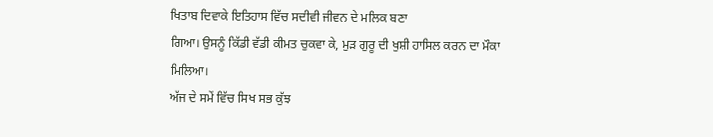ਖਿਤਾਬ ਦਿਵਾਕੇ ਇਤਿਹਾਸ ਵਿੱਚ ਸਦੀਵੀ ਜੀਵਨ ਦੇ ਮਲਿਕ ਬਣਾ
ਗਿਆ। ਉਸਨੂੰ ਕਿੱਡੀ ਵੱਡੀ ਕੀਮਤ ਚੁਕਵਾ ਕੇ, ਮੁੜ ਗੁਰੂ ਦੀ ਖੁਸ਼ੀ ਹਾਸਿਲ ਕਰਨ ਦਾ ਮੌਕਾ
ਮਿਲਿਆ।
ਅੱਜ ਦੇ ਸਮੇਂ ਵਿੱਚ ਸਿਖ ਸਭ ਕੁੱਝ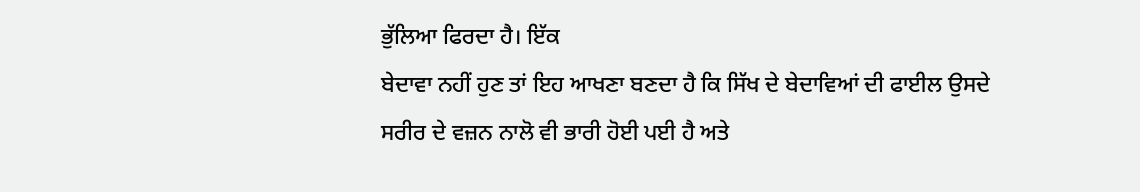ਭੁੱਲਿਆ ਫਿਰਦਾ ਹੈ। ਇੱਕ
ਬੇਦਾਵਾ ਨਹੀਂ ਹੁਣ ਤਾਂ ਇਹ ਆਖਣਾ ਬਣਦਾ ਹੈ ਕਿ ਸਿੱਖ ਦੇ ਬੇਦਾਵਿਆਂ ਦੀ ਫਾਈਲ ਉਸਦੇ
ਸਰੀਰ ਦੇ ਵਜ਼ਨ ਨਾਲੋ ਵੀ ਭਾਰੀ ਹੋਈ ਪਈ ਹੈ ਅਤੇ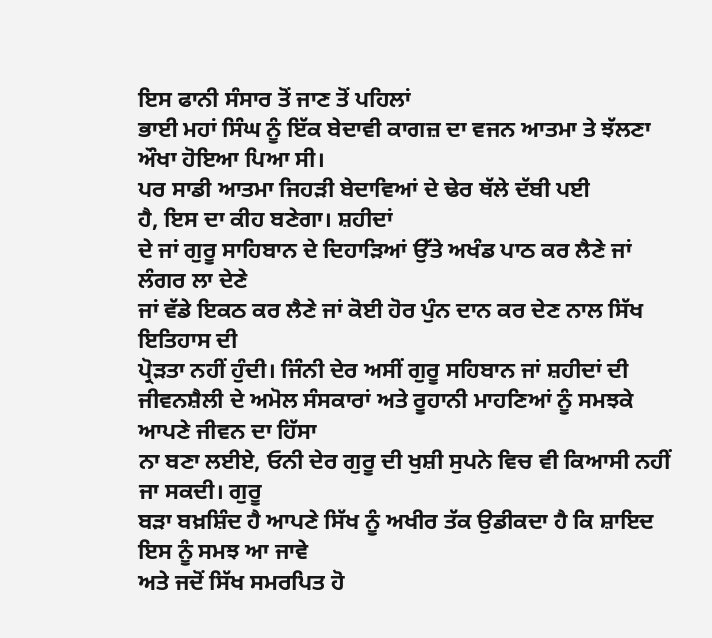ਇਸ ਫਾਨੀ ਸੰਸਾਰ ਤੋਂ ਜਾਣ ਤੋਂ ਪਹਿਲਾਂ
ਭਾਈ ਮਹਾਂ ਸਿੰਘ ਨੂੰ ਇੱਕ ਬੇਦਾਵੀ ਕਾਗਜ਼ ਦਾ ਵਜਨ ਆਤਮਾ ਤੇ ਝੱਲਣਾ ਔਖਾ ਹੋਇਆ ਪਿਆ ਸੀ।
ਪਰ ਸਾਡੀ ਆਤਮਾ ਜਿਹੜੀ ਬੇਦਾਵਿਆਂ ਦੇ ਢੇਰ ਥੱਲੇ ਦੱਬੀ ਪਈ
ਹੈ, ਇਸ ਦਾ ਕੀਹ ਬਣੇਗਾ। ਸ਼ਹੀਦਾਂ
ਦੇ ਜਾਂ ਗੁਰੂ ਸਾਹਿਬਾਨ ਦੇ ਦਿਹਾੜਿਆਂ ਉੱਤੇ ਅਖੰਡ ਪਾਠ ਕਰ ਲੈਣੇ ਜਾਂ ਲੰਗਰ ਲਾ ਦੇਣੇ
ਜਾਂ ਵੱਡੇ ਇਕਠ ਕਰ ਲੈਣੇ ਜਾਂ ਕੋਈ ਹੋਰ ਪੁੰਨ ਦਾਨ ਕਰ ਦੇਣ ਨਾਲ ਸਿੱਖ ਇਤਿਹਾਸ ਦੀ
ਪ੍ਰੋੜਤਾ ਨਹੀਂ ਹੁੰਦੀ। ਜਿੰਨੀ ਦੇਰ ਅਸੀਂ ਗੁਰੂ ਸਹਿਬਾਨ ਜਾਂ ਸ਼ਹੀਦਾਂ ਦੀ
ਜੀਵਨਸ਼ੈਲੀ ਦੇ ਅਮੋਲ ਸੰਸਕਾਰਾਂ ਅਤੇ ਰੂਹਾਨੀ ਮਾਹਣਿਆਂ ਨੂੰ ਸਮਝਕੇ ਆਪਣੇ ਜੀਵਨ ਦਾ ਹਿੱਸਾ
ਨਾ ਬਣਾ ਲਈਏ, ਓਨੀ ਦੇਰ ਗੁਰੂ ਦੀ ਖੁਸ਼ੀ ਸੁਪਨੇ ਵਿਚ ਵੀ ਕਿਆਸੀ ਨਹੀਂ ਜਾ ਸਕਦੀ। ਗੁਰੂ
ਬੜਾ ਬਖ਼ਸ਼ਿੰਦ ਹੈ ਆਪਣੇ ਸਿੱਖ ਨੂੰ ਅਖੀਰ ਤੱਕ ਉਡੀਕਦਾ ਹੈ ਕਿ ਸ਼ਾਇਦ ਇਸ ਨੂੰ ਸਮਝ ਆ ਜਾਵੇ
ਅਤੇ ਜਦੋਂ ਸਿੱਖ ਸਮਰਪਿਤ ਹੋ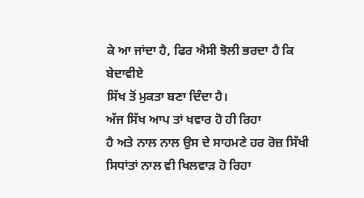ਕੇ ਆ ਜਾਂਦਾ ਹੈ, ਫਿਰ ਐਸੀ ਝੋਲੀ ਭਰਦਾ ਹੈ ਕਿ ਬੇਦਾਵੀਏ
ਸਿੱਖ ਤੋਂ ਮੁਕਤਾ ਬਣਾ ਦਿੰਦਾ ਹੈ।
ਅੱਜ ਸਿੱਖ ਆਪ ਤਾਂ ਖਵਾਰ ਹੋ ਹੀ ਰਿਹਾ
ਹੈ ਅਤੇ ਨਾਲ ਨਾਲ ਉਸ ਦੇ ਸਾਹਮਣੇ ਹਰ ਰੋਜ਼ ਸਿੱਖੀ ਸਿਧਾਂਤਾਂ ਨਾਲ ਵੀ ਖਿਲਵਾੜ ਹੋ ਰਿਹਾ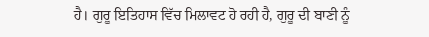ਹੈ। ਗੁਰੂ ਇਤਿਹਾਸ ਵਿੱਚ ਮਿਲਾਵਟ ਹੋ ਰਹੀ ਹੈ, ਗੁਰੂ ਦੀ ਬਾਣੀ ਨੂੰ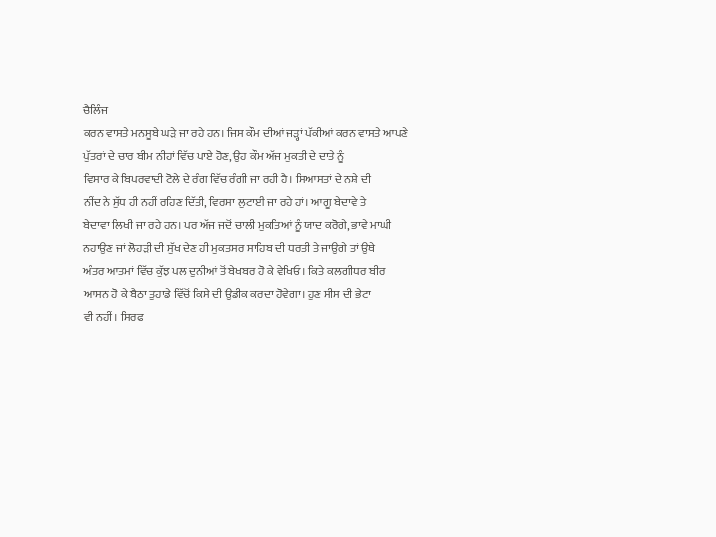ਚੈਲਿੰਜ
ਕਰਨ ਵਾਸਤੇ ਮਨਸੂਬੇ ਘੜੇ ਜਾ ਰਹੇ ਹਨ। ਜਿਸ ਕੌਮ ਦੀਆਂ ਜੜ੍ਹਾਂ ਪੱਕੀਆਂ ਕਰਨ ਵਾਸਤੇ ਆਪਣੇ
ਪੁੱਤਰਾਂ ਦੇ ਚਾਰ ਬੀਮ ਨੀਹਾਂ ਵਿੱਚ ਪਾਏ ਹੋਣ, ਉਹ ਕੌਮ ਅੱਜ ਮੁਕਤੀ ਦੇ ਦਾਤੇ ਨੂੰ
ਵਿਸਾਰ ਕੇ ਬਿਪਰਵਾਦੀ ਟੋਲੇ ਦੇ ਰੰਗ ਵਿੱਚ ਰੰਗੀ ਜਾ ਰਹੀ ਹੈ। ਸਿਆਸਤਾਂ ਦੇ ਨਸ਼ੇ ਦੀ
ਨੀਂਦ ਨੇ ਸੁੱਧ ਹੀ ਨਹੀਂ ਰਹਿਣ ਦਿੱਤੀ, ਵਿਰਸਾ ਲੁਟਾਈ ਜਾ ਰਹੇ ਹਾਂ। ਆਗੂ ਬੇਦਾਵੇ ਤੇ
ਬੇਦਾਵਾ ਲਿਖੀ ਜਾ ਰਹੇ ਹਨ। ਪਰ ਅੱਜ ਜਦੋਂ ਚਾਲੀ ਮੁਕਤਿਆਂ ਨੂੰ ਯਾਦ ਕਰੋਗੇ, ਭਾਵੇ ਮਾਘੀ
ਨਹਾਉਣ ਜਾਂ ਲੋਹੜੀ ਦੀ ਸੁੱਖ ਦੇਣ ਹੀ ਮੁਕਤਸਰ ਸਾਹਿਬ ਦੀ ਧਰਤੀ ਤੇ ਜਾਉਗੇ ਤਾਂ ਉਥੇ
ਅੰਤਰ ਆਤਮਾਂ ਵਿੱਚ ਕੁੱਝ ਪਲ ਦੁਨੀਆਂ ਤੋਂ ਬੇਖਬਰ ਹੋ ਕੇ ਵੇਖਿਓ। ਕਿਤੇ ਕਲਗੀਧਰ ਬੀਰ
ਆਸਨ ਹੋ ਕੇ ਬੈਠਾ ਤੁਹਾਡੇ ਵਿੱਚੋਂ ਕਿਸੇ ਦੀ ਉਡੀਕ ਕਰਦਾ ਹੋਵੇਗਾ। ਹੁਣ ਸੀਸ ਦੀ ਭੇਟਾ
ਵੀ ਨਹੀਂ। ਸਿਰਫ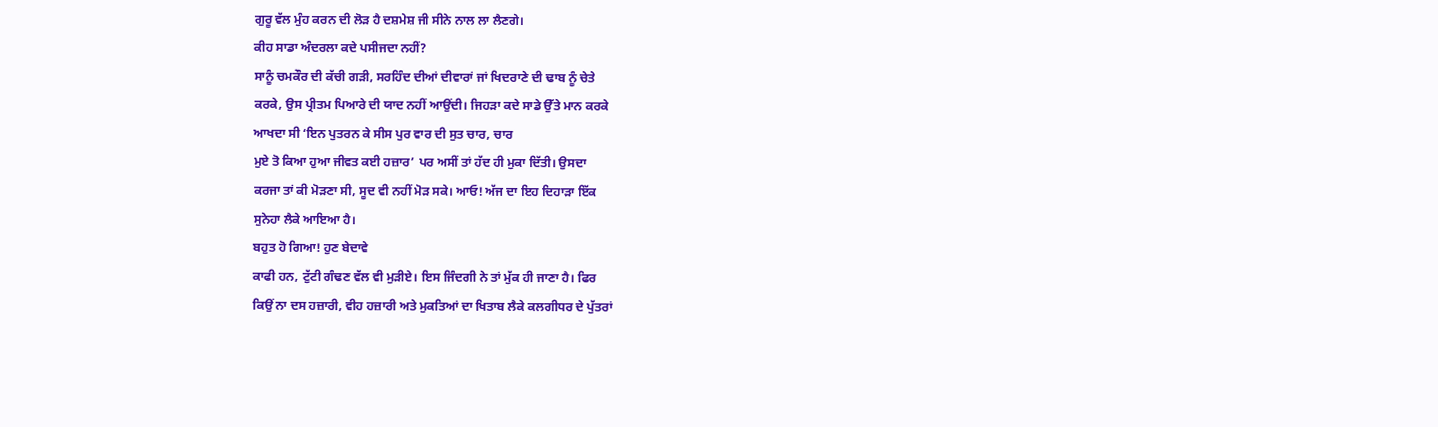ਗੁਰੂ ਵੱਲ ਮੁੰਹ ਕਰਨ ਦੀ ਲੋੜ ਹੈ ਦਸ਼ਮੇਸ਼ ਜੀ ਸੀਨੇ ਨਾਲ ਲਾ ਲੈਣਗੇ।
ਕੀਹ ਸਾਡਾ ਅੰਦਰਲਾ ਕਦੇ ਪਸੀਜਦਾ ਨਹੀਂ?
ਸਾਨੂੰ ਚਮਕੌਰ ਦੀ ਕੱਚੀ ਗੜੀ, ਸਰਹਿੰਦ ਦੀਆਂ ਦੀਵਾਰਾਂ ਜਾਂ ਖਿਦਰਾਣੇ ਦੀ ਢਾਬ ਨੂੰ ਚੇਤੇ
ਕਰਕੇ, ਉਸ ਪ੍ਰੀਤਮ ਪਿਆਰੇ ਦੀ ਯਾਦ ਨਹੀਂ ਆਉਂਦੀ। ਜਿਹੜਾ ਕਦੇ ਸਾਡੇ ਉੱਤੇ ਮਾਨ ਕਰਕੇ
ਆਖਦਾ ਸੀ ‘ਇਨ ਪੁਤਰਨ ਕੇ ਸੀਸ ਪੁਰ ਵਾਰ ਦੀ ਸੁਤ ਚਾਰ, ਚਾਰ
ਮੁਏ ਤੋ ਕਿਆ ਹੁਆ ਜੀਵਤ ਕਈ ਹਜ਼ਾਰ’ ਪਰ ਅਸੀਂ ਤਾਂ ਹੱਦ ਹੀ ਮੁਕਾ ਦਿੱਤੀ। ਉਸਦਾ
ਕਰਜਾ ਤਾਂ ਕੀ ਮੋੜਣਾ ਸੀ, ਸੂਦ ਵੀ ਨਹੀਂ ਮੋੜ ਸਕੇ। ਆਓ! ਅੱਜ ਦਾ ਇਹ ਦਿਹਾੜਾ ਇੱਕ
ਸੁਨੇਹਾ ਲੈਕੇ ਆਇਆ ਹੈ।
ਬਹੁਤ ਹੋ ਗਿਆ! ਹੁਣ ਬੇਦਾਵੇ
ਕਾਫੀ ਹਨ, ਟੁੱਟੀ ਗੰਢਣ ਵੱਲ ਵੀ ਮੁੜੀਏ। ਇਸ ਜਿੰਦਗੀ ਨੇ ਤਾਂ ਮੁੱਕ ਹੀ ਜਾਣਾ ਹੈ। ਫਿਰ
ਕਿਉਂ ਨਾ ਦਸ ਹਜ਼ਾਰੀ, ਵੀਹ ਹਜ਼ਾਰੀ ਅਤੇ ਮੁਕਤਿਆਂ ਦਾ ਖਿਤਾਬ ਲੈਕੇ ਕਲਗੀਧਰ ਦੇ ਪੁੱਤਰਾਂ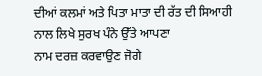ਦੀਆਂ ਕਲਮਾਂ ਅਤੇ ਪਿਤਾ ਮਾਤਾ ਦੀ ਰੱਤ ਦੀ ਸਿਆਹੀ ਨਾਲ ਲਿਖੇ ਸੁਰਖ ਪੰਨੇ ਉੱਤੇ ਆਪਣਾ
ਨਾਮ ਦਰਜ਼ ਕਰਵਾਉਣ ਜੋਗੇ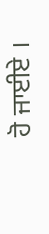ਹੋ ਜਾਈਏ ।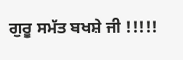ਗੁਰੂ ਸਮੱਤ ਬਖਸ਼ੇ ਜੀ !!!!!